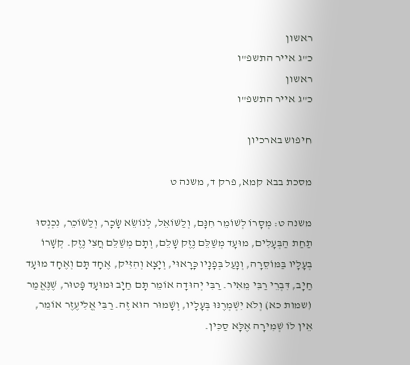ראשון
כ"ג אייר התשפ"ו
ראשון
כ"ג אייר התשפ"ו

חיפוש בארכיון

מסכת בבא קמא, פרק ד, משנה ט

משנה ט: מְסָרוֹ לְשׁוֹמֵר חִנָּם, וְלַשּׁוֹאֵל, לְנוֹשֵׂא שָׂכָר, וְלַשּׂוֹכֵר, נִכְנְסוּ תַחַת הַבְּעָלִים, מוּעָד מְשַׁלֵּם נֶזֶק שָׁלֵם, וְתָם מְשַׁלֵּם חֲצִי נֶזֶק. קְשָׁרוֹ בְעָלָיו בַּמּוֹסֵרָה, וְנָעַל בְּפָנָיו כָּרָאוּי, וְיָצָא וְהִזִּיק, אֶחָד תָּם וְאֶחָד מוּעָד חַיָב, דִּבְרֵי רַבִּי מֵאִיר. רַבִּי יְהוּדָה אוֹמֵר תָּם חַיָב וּמוּעָד פָּטוּר, שֶׁנֶּאֱמַר (שמות כא) וְלֹא יִשְׁמְרֶנּוּ בְּעָלָיו, וְשָׁמוּר הוּא זֶה. רַבִּי אֱלִיעֶזֶר אוֹמֵר, אֵין לוֹ שְׁמִירָה אֶלָּא סַכִּין.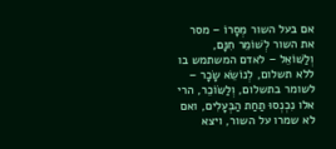אם בעל השור מְסָרוֹ – מסר את השור לְשׁוֹמֵר חִנָּם, וְלַשּׁוֹאֵל – לאדם המשתמש בו ללא תשלום, לְנוֹשֵׂא שָׂכָר – לשומר בתשלום, וְלַשּׂוֹכֵר, הרי אלו נִכְנְסוּ תַחַת הַבְּעָלִים, ואם לא שמרו על השור, ויצא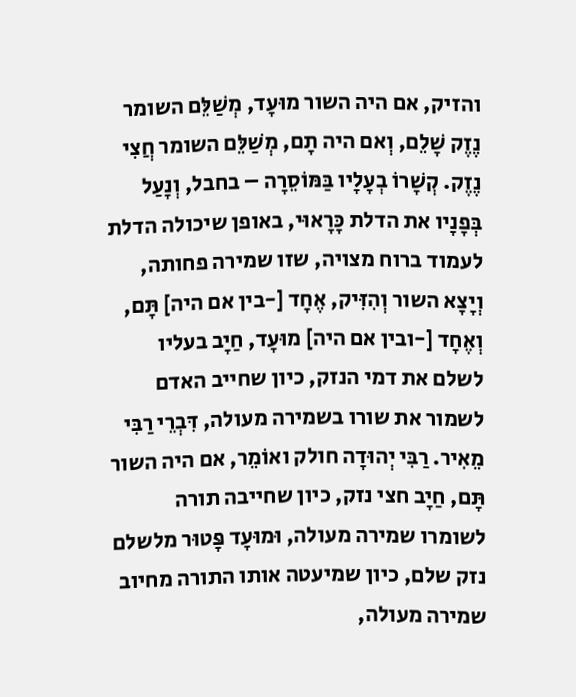והזיק, אם היה השור מוּעָד, מְשַׁלֵּם השומר נֶזֶק שָׁלֵם, וְאם היה תָם, מְשַׁלֵּם השומר חֲצִי נֶזֶק. קְשָׁרוֹ בְעָלָיו בַּמּוֹסֵרָה – בחבל, וְנָעַל בְּפָנָיו את הדלת כָּרָאוּי, באופן שיכולה הדלת לעמוד ברוח מצויה, שזו שמירה פחותה, וְיָצָא השור וְהִזִּיק, אֶחָד [-בין אם היה] תָּם, וְאֶחָד [-ובין אם היה] מוּעָד, חַיָב בעליו לשלם את דמי הנזק, כיון שחייב האדם לשמור את שורו בשמירה מעולה, דִּבְרֵי רַבִּי מֵאִיר. רַבִּי יְהוּדָה חולק ואוֹמֵר, אם היה השור תָּם, חַיָב חצי נזק, כיון שחייבה תורה לשומרו שמירה מעולה, וּמוּעָד פָּטוּר מלשלם נזק שלם, כיון שמיעטה אותו התורה מחיוב שמירה מעולה,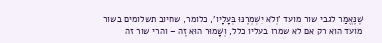שֶׁנֶּאֱמַר לגבי שור מועד 'וְלֹא יִשְׁמְרֶנּוּ בְּעָלָיו', כלומר, שחיוב תשלומים בשור מועד הוא רק אם לא שמרו בעליו כלל, וְשָׁמוּר הוּא זֶה – והרי שור זה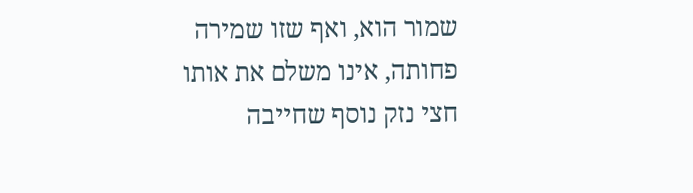שמור הוא, ואף שזו שמירה פחותה, אינו משלם את אותו חצי נזק נוסף שחייבה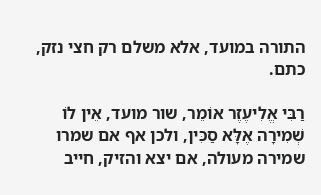התורה במועד, אלא משלם רק חצי נזק, כתם.

רַבִּי אֱלִיעֶזֶר אוֹמֵר, שור מועד, אֵין לוֹ שְׁמִירָה אֶלָּא סַכִּין, ולכן אף אם שמרו שמירה מעולה, אם יצא והזיק, חייב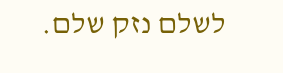לשלם נזק שלם.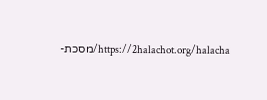https://2halachot.org/halacha/מסכת-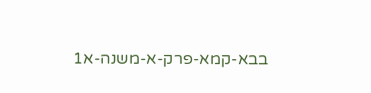בבא-קמא-פרק-א-משנה-א1